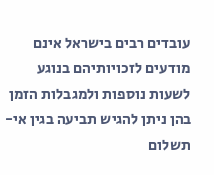עובדים רבים בישראל אינם מודעים לזכויותיהם בנוגע לשעות נוספות ולמגבלות הזמן בהן ניתן להגיש תביעה בגין אי-תשלום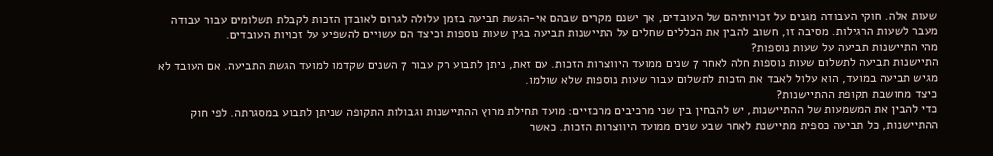שעות אלה. חוקי העבודה מגנים על זכויותיהם של העובדים, אך ישנם מקרים שבהם אי-הגשת תביעה בזמן עלולה לגרום לאובדן הזכות לקבלת תשלומים עבור עבודה מעבר לשעות הרגילות. מסיבה זו, חשוב להבין את הכללים שחלים על התיישנות תביעה בגין שעות נוספות וכיצד הם עשויים להשפיע על זכויות העובדים.
מהי התיישנות תביעה על שעות נוספות?
התיישנות תביעה לתשלום שעות נוספות חלה לאחר 7 שנים ממועד היווצרות הזכות. עם זאת, ניתן לתבוע רק עבור 7 השנים שקדמו למועד הגשת התביעה. אם העובד לא מגיש תביעה במועד, הוא עלול לאבד את הזכות לתשלום עבור שעות נוספות שלא שולמו.
כיצד מחושבת תקופת ההתיישנות?
כדי להבין את המשמעות של ההתיישנות, יש להבחין בין שני מרכיבים מרכזיים: מועד תחילת מרוץ ההתיישנות וגבולות התקופה שניתן לתבוע במסגרתה. לפי חוק ההתיישנות, כל תביעה כספית מתיישנת לאחר שבע שנים ממועד היווצרות הזכות. כאשר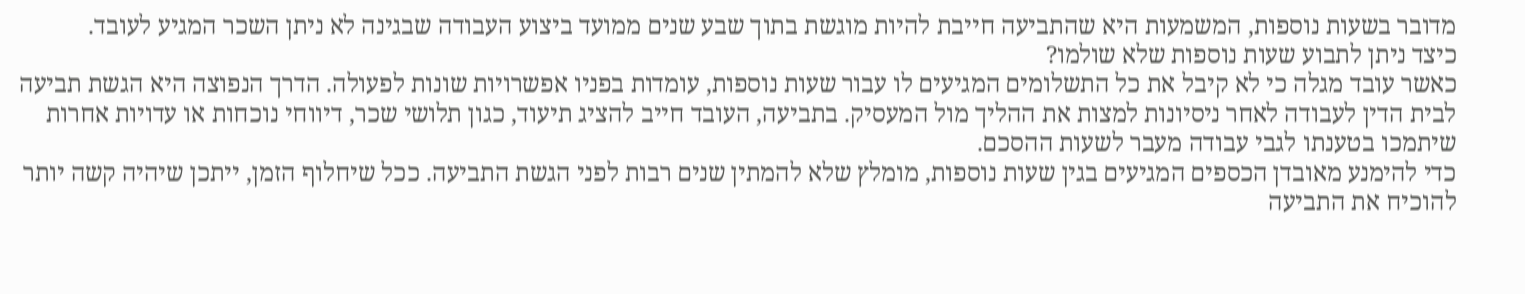מדובר בשעות נוספות, המשמעות היא שהתביעה חייבת להיות מוגשת בתוך שבע שנים ממועד ביצוע העבודה שבגינה לא ניתן השכר המגיע לעובד.
כיצד ניתן לתבוע שעות נוספות שלא שולמו?
כאשר עובד מגלה כי לא קיבל את כל התשלומים המגיעים לו עבור שעות נוספות, עומדות בפניו אפשרויות שונות לפעולה. הדרך הנפוצה היא הגשת תביעה לבית הדין לעבודה לאחר ניסיונות למצות את ההליך מול המעסיק. בתביעה, העובד חייב להציג תיעוד, כגון תלושי שכר, דיווחי נוכחות או עדויות אחרות שיתמכו בטענתו לגבי עבודה מעבר לשעות ההסכם.
כדי להימנע מאובדן הכספים המגיעים בגין שעות נוספות, מומלץ שלא להמתין שנים רבות לפני הגשת התביעה. ככל שיחלוף הזמן, ייתכן שיהיה קשה יותר להוכיח את התביעה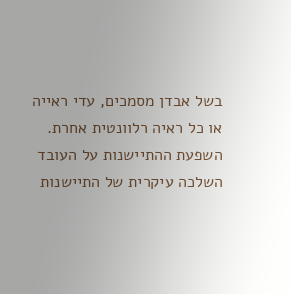בשל אבדן מסמכים, עדי ראייה או כל ראיה רלוונטית אחרת.
השפעת ההתיישנות על העובד
השלכה עיקרית של התיישנות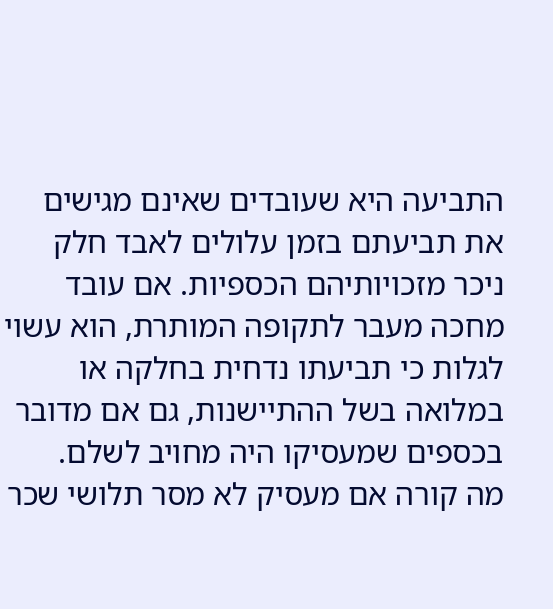התביעה היא שעובדים שאינם מגישים את תביעתם בזמן עלולים לאבד חלק ניכר מזכויותיהם הכספיות. אם עובד מחכה מעבר לתקופה המותרת, הוא עשוי לגלות כי תביעתו נדחית בחלקה או במלואה בשל ההתיישנות, גם אם מדובר בכספים שמעסיקו היה מחויב לשלם.
מה קורה אם מעסיק לא מסר תלושי שכר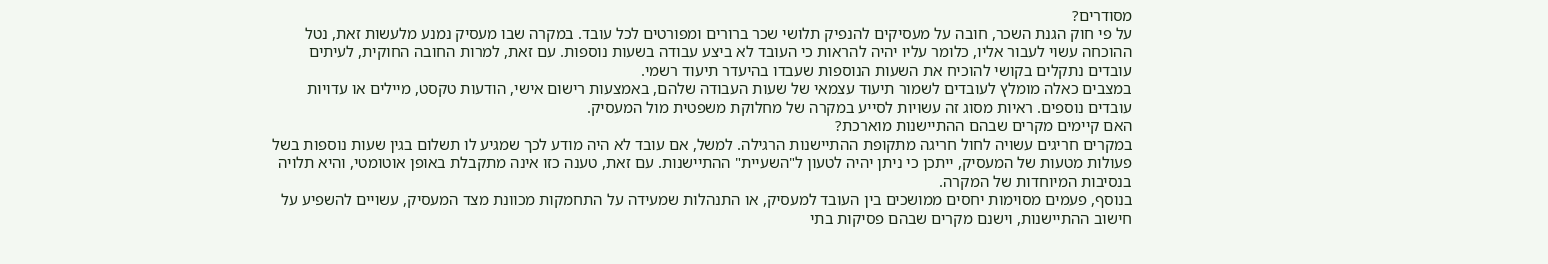מסודרים?
על פי חוק הגנת השכר, חובה על מעסיקים להנפיק תלושי שכר ברורים ומפורטים לכל עובד. במקרה שבו מעסיק נמנע מלעשות זאת, נטל ההוכחה עשוי לעבור אליו, כלומר עליו יהיה להראות כי העובד לא ביצע עבודה בשעות נוספות. עם זאת, למרות החובה החוקית, לעיתים עובדים נתקלים בקושי להוכיח את השעות הנוספות שעבדו בהיעדר תיעוד רשמי.
במצבים כאלה מומלץ לעובדים לשמור תיעוד עצמאי של שעות העבודה שלהם, באמצעות רישום אישי, הודעות טקסט, מיילים או עדויות עובדים נוספים. ראיות מסוג זה עשויות לסייע במקרה של מחלוקת משפטית מול המעסיק.
האם קיימים מקרים שבהם ההתיישנות מוארכת?
במקרים חריגים עשויה לחול חריגה מתקופת ההתיישנות הרגילה. למשל, אם עובד לא היה מודע לכך שמגיע לו תשלום בגין שעות נוספות בשל פעולות מטעות של המעסיק, ייתכן כי ניתן יהיה לטעון ל"השעיית" ההתיישנות. עם זאת, טענה כזו אינה מתקבלת באופן אוטומטי, והיא תלויה בנסיבות המיוחדות של המקרה.
בנוסף, פעמים מסוימות יחסים ממושכים בין העובד למעסיק, או התנהלות שמעידה על התחמקות מכוונת מצד המעסיק, עשויים להשפיע על חישוב ההתיישנות, וישנם מקרים שבהם פסיקות בתי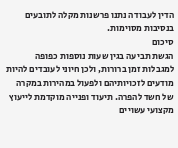הדין לעבודה נתנו פרשנות מקלה לתובעים בנסיבות מסוימות.
סיכום
הגשת תביעה בגין שעות נוספות כפופה למגבלות זמן ברורות, ולכן חיוני לעובדים להיות מודעים לזכויותיהם ולפעול במהירות במקרה של חשד להפרה. תיעוד ופנייה מוקדמת לייעוץ מקצועי עשויים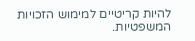להיות קריטיים למימוש הזכויות המשפטיות.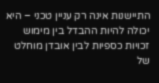התיישנות אינה רק עניין טכני – היא יכולה להיות ההבדל בין מימוש זכויות כספיות לבין אובדן מוחלט של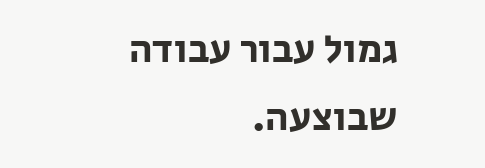גמול עבור עבודה שבוצעה.